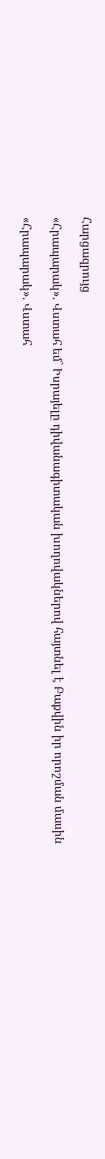Հարցազրույց

«Հրապարակ». Վստահ եմ` Իսրայելը դիվանագիտական խողովակներով հայտնել է Բաքվին իր որոշման մասին

«Հրապարակ». Վստահ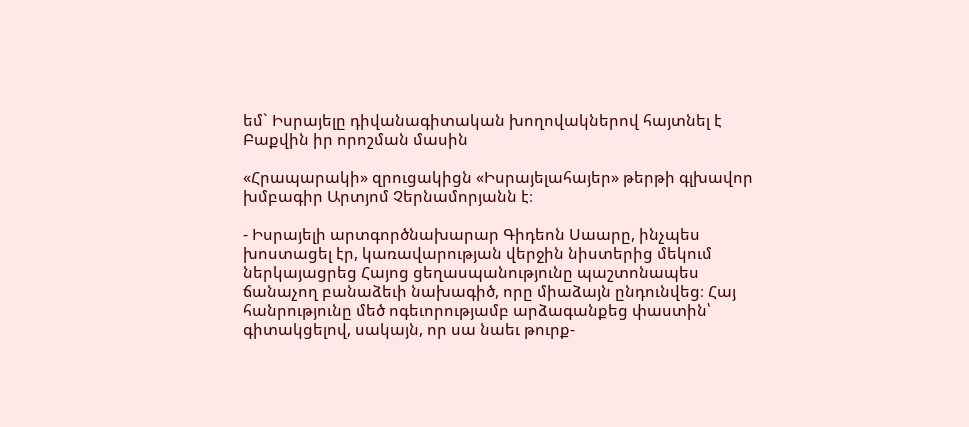եմ` Իսրայելը դիվանագիտական խողովակներով հայտնել է Բաքվին իր որոշման մասին

«Հրապարակի» զրուցակիցն «Իսրայելահայեր» թերթի գլխավոր խմբագիր Արտյոմ Չերնամորյանն է։

- Իսրայելի արտգործնախարար Գիդեոն Սաարը, ինչպես խոստացել էր, կառավարության վերջին նիստերից մեկում ներկայացրեց Հայոց ցեղասպանությունը պաշտոնապես ճանաչող բանաձեւի նախագիծ, որը միաձայն ընդունվեց։ Հայ հանրությունը մեծ ոգեւորությամբ արձագանքեց փաստին՝ գիտակցելով, սակայն, որ սա նաեւ թուրք-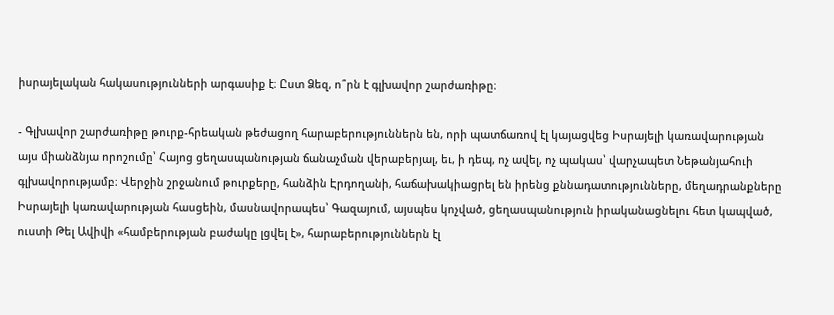իսրայելական հակասությունների արգասիք է։ Ըստ Ձեզ, ո՞րն է գլխավոր շարժառիթը։

- Գլխավոր շարժառիթը թուրք-հրեական թեժացող հարաբերություններն են, որի պատճառով էլ կայացվեց Իսրայելի կառավարության այս միանձնյա որոշումը՝ Հայոց ցեղասպանության ճանաչման վերաբերյալ, եւ, ի դեպ, ոչ ավել, ոչ պակաս՝ վարչապետ Նեթանյահուի գլխավորությամբ։ Վերջին շրջանում թուրքերը, հանձին Էրդողանի, հաճախակիացրել են իրենց քննադատությունները, մեղադրանքները Իսրայելի կառավարության հասցեին, մասնավորապես՝ Գազայում, այսպես կոչված, ցեղասպանություն իրականացնելու հետ կապված, ուստի Թել Ավիվի «համբերության բաժակը լցվել է», հարաբերություններն էլ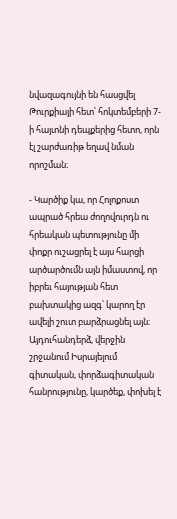նվազագույնի են հասցվել Թուրքիայի հետ՝ հոկտեմբերի 7-ի հայտնի դեպքերից հետո, որն էլ շարժառիթ եղավ նման որոշման։

- Կարծիք կա, որ Հոլոքոստ ապրած հրեա ժողովուրդն ու հրեական պետությունը մի փոքր ուշացրել է այս հարցի արծարծումն այն իմաստով, որ իբրեւ հայության հետ բախտակից ազգ՝ կարող էր ավելի շուտ բարձրացնել այն։ Այդուհանդերձ, վերջին շրջանում Իսրայելում գիտական, փորձագիտական հանրությունը, կարծեք, փոխել է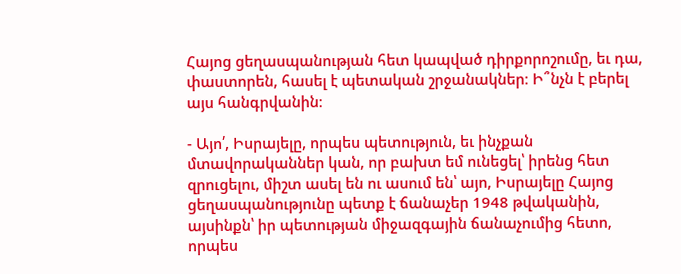Հայոց ցեղասպանության հետ կապված դիրքորոշումը, եւ դա, փաստորեն, հասել է պետական շրջանակներ։ Ի՞նչն է բերել այս հանգրվանին։

- Այո՛, Իսրայելը, որպես պետություն, եւ ինչքան մտավորականներ կան, որ բախտ եմ ունեցել՝ իրենց հետ զրուցելու, միշտ ասել են ու ասում են՝ այո, Իսրայելը Հայոց ցեղասպանությունը պետք է ճանաչեր 1948 թվականին, այսինքն՝ իր պետության միջազգային ճանաչումից հետո, որպես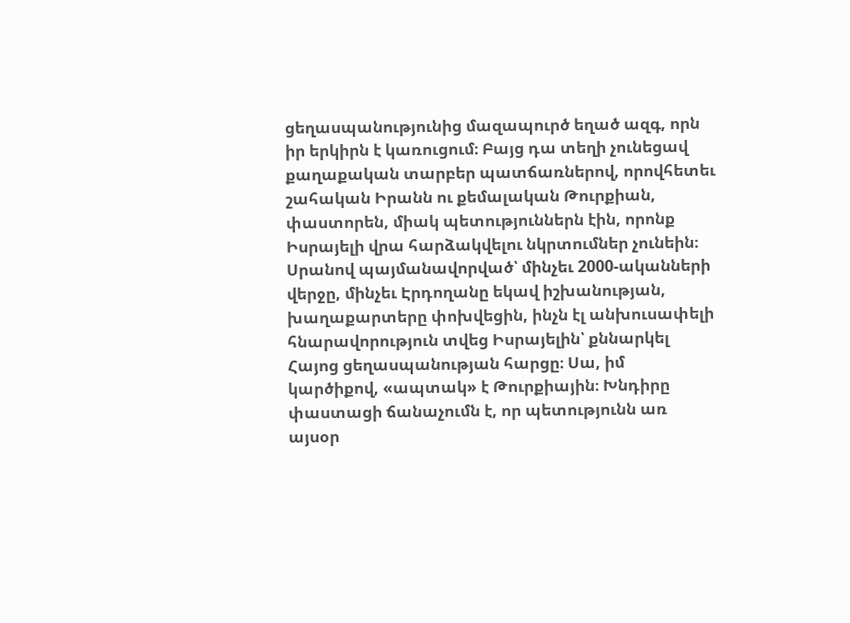ցեղասպանությունից մազապուրծ եղած ազգ, որն իր երկիրն է կառուցում։ Բայց դա տեղի չունեցավ քաղաքական տարբեր պատճառներով, որովհետեւ շահական Իրանն ու քեմալական Թուրքիան, փաստորեն, միակ պետություններն էին, որոնք Իսրայելի վրա հարձակվելու նկրտումներ չունեին։ Սրանով պայմանավորված՝ մինչեւ 2000-ականների վերջը, մինչեւ Էրդողանը եկավ իշխանության, խաղաքարտերը փոխվեցին, ինչն էլ անխուսափելի հնարավորություն տվեց Իսրայելին՝ քննարկել Հայոց ցեղասպանության հարցը։ Սա, իմ կարծիքով, «ապտակ» է Թուրքիային։ Խնդիրը փաստացի ճանաչումն է, որ պետությունն առ այսօր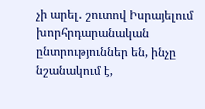չի արել․ շուտով Իսրայելում խորհրդարանական ընտրություններ են, ինչը նշանակում է,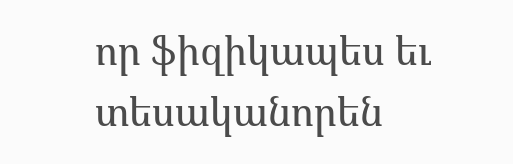որ ֆիզիկապես եւ տեսականորեն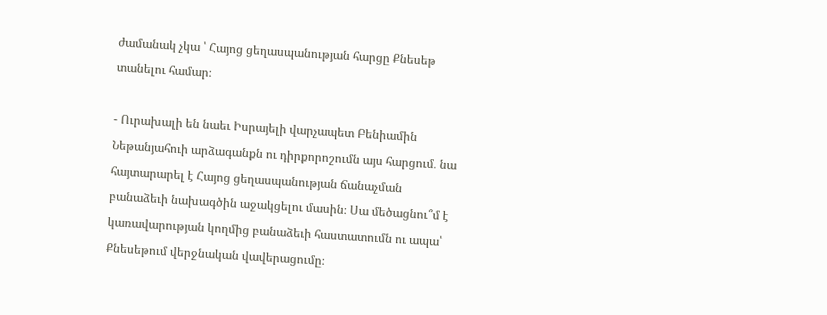ժամանակ չկա ՝ Հայոց ցեղասպանության հարցը Քնեսեթ տանելու համար։

- Ուրախալի են նաեւ Իսրայելի վարչապետ Բենիամին Նեթանյահուի արձագանքն ու դիրքորոշումն այս հարցում․ նա հայտարարել է Հայոց ցեղասպանության ճանաչման բանաձեւի նախագծին աջակցելու մասին։ Սա մեծացնու՞մ է կառավարության կողմից բանաձեւի հաստատումն ու ապա՝ Քնեսեթում վերջնական վավերացումը։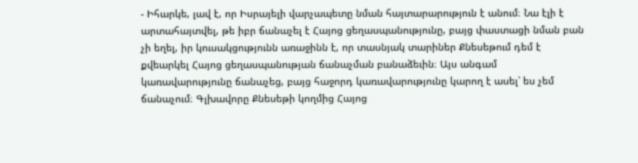- Իհարկե, լավ է, որ Իսրայելի վարչապետը նման հայտարարություն է անում։ Նա էլի է արտահայտվել, թե իբր ճանաչել է Հայոց ցեղասպանությունը, բայց փաստացի նման բան չի եղել, իր կուսակցությունն առաջինն է, որ տասնյակ տարիներ Քնեսեթում դեմ է քվեարկել Հայոց ցեղասպանության ճանաչման բանաձեւին։ Այս անգամ կառավարությունը ճանաչեց, բայց հաջորդ կառավարությունը կարող է ասել՝ ես չեմ ճանաչում։ Գլխավորը Քնեսեթի կողմից Հայոց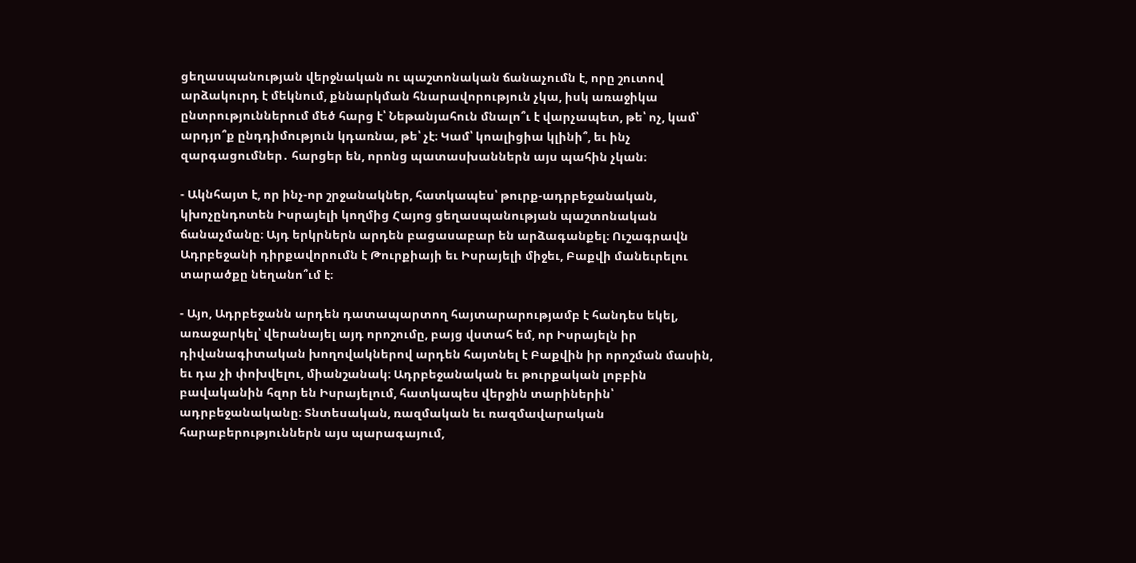ցեղասպանության վերջնական ու պաշտոնական ճանաչումն է, որը շուտով արձակուրդ է մեկնում, քննարկման հնարավորություն չկա, իսկ առաջիկա ընտրություններում մեծ հարց է՝ Նեթանյահուն մնալո՞ւ է վարչապետ, թե՝ ոչ, կամ՝ արդյո՞ք ընդդիմություն կդառնա, թե՝ չէ։ Կամ՝ կոալիցիա կլինի՞, եւ ինչ զարգացումներ․ հարցեր են, որոնց պատասխաններն այս պահին չկան։

- Ակնհայտ է, որ ինչ-որ շրջանակներ, հատկապես՝ թուրք-ադրբեջանական, կխոչընդոտեն Իսրայելի կողմից Հայոց ցեղասպանության պաշտոնական ճանաչմանը։ Այդ երկրներն արդեն բացասաբար են արձագանքել։ Ուշագրավն Ադրբեջանի դիրքավորումն է Թուրքիայի եւ Իսրայելի միջեւ, Բաքվի մանեւրելու տարածքը նեղանո՞ւմ է։

- Այո, Ադրբեջանն արդեն դատապարտող հայտարարությամբ է հանդես եկել, առաջարկել՝ վերանայել այդ որոշումը, բայց վստահ եմ, որ Իսրայելն իր դիվանագիտական խողովակներով արդեն հայտնել է Բաքվին իր որոշման մասին, եւ դա չի փոխվելու, միանշանակ։ Ադրբեջանական եւ թուրքական լոբբին բավականին հզոր են Իսրայելում, հատկապես վերջին տարիներին՝ ադրբեջանականը։ Տնտեսական, ռազմական եւ ռազմավարական հարաբերություններն այս պարագայում,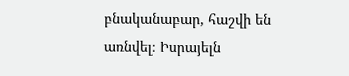բնականաբար, հաշվի են առնվել։ Իսրայելն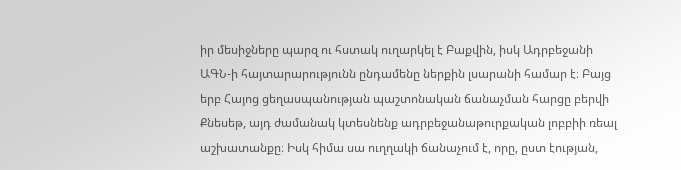իր մեսիջները պարզ ու հստակ ուղարկել է Բաքվին, իսկ Ադրբեջանի ԱԳՆ-ի հայտարարությունն ընդամենը ներքին լսարանի համար է։ Բայց երբ Հայոց ցեղասպանության պաշտոնական ճանաչման հարցը բերվի Քնեսեթ, այդ ժամանակ կտեսնենք ադրբեջանաթուրքական լոբբիի ռեալ աշխատանքը։ Իսկ հիմա սա ուղղակի ճանաչում է, որը, ըստ էության,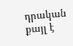դրական քայլ է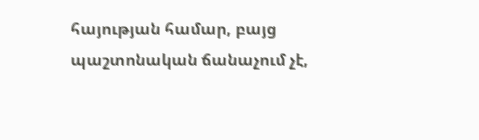հայության համար, բայց պաշտոնական ճանաչում չէ,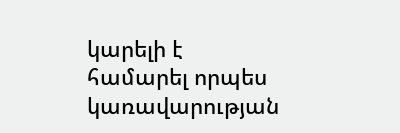կարելի է համարել որպես կառավարության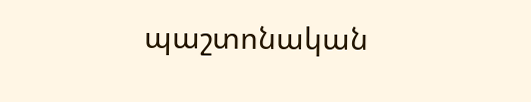պաշտոնական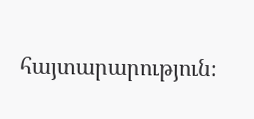հայտարարություն։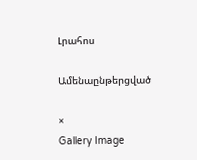Լրահոս

Ամենաընթերցված

×
Gallery Image